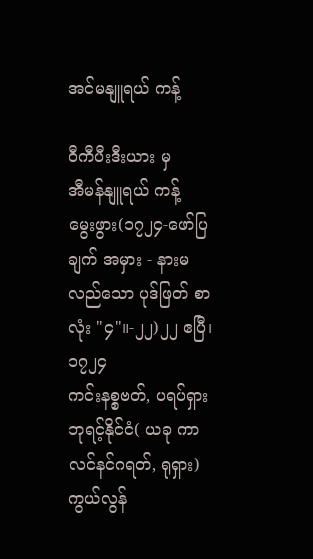အင်မနျူရယ် ကန့်

ဝီကီပီးဒီးယား မှ
အီမန်နျူရယ် ကန့်
မွေးဖွား(၁၇၂၄-ဖော်ပြချက် အမှား - နားမလည်သော ပုဒ်ဖြတ် စာလုံး "၄"။-၂၂)၂၂ ဧပြီ၊ ၁၇၂၄
ကင်းနစ္စဗတ်, ပရပ်ရှား ဘုရင့်နိုင်ငံ( ယခု ကာလင်နင်ဂရတ်, ရုရှား)
ကွယ်လွန်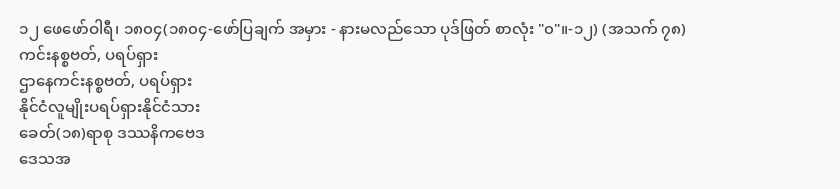၁၂ ဖေဖော်ဝါရီ၊ ၁၈၀၄(၁၈၀၄-ဖော်ပြချက် အမှား - နားမလည်သော ပုဒ်ဖြတ် စာလုံး "၀"။-၁၂) (အသက် ၇၈)
ကင်းနစ္စဗတ်, ပရပ်ရှား
ဌာနေကင်းနစ္စဗတ်, ပရပ်ရှား
နိုင်ငံလူမျိုးပရပ်ရှားနိုင်ငံသား
ခေတ်(၁၈)ရာစု ဒဿနိကဗေဒ
ဒေသအ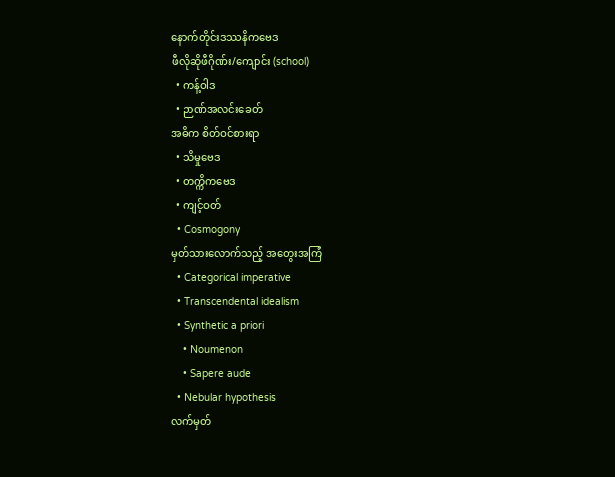နောက်တိုင်းဒဿနိကဗေဒ
ဖီလိုဆိုဖီဂိုဏ်း/ကျောင်း (school)
  • ကန့်ဝါဒ
  • ဉာဏ်အလင်းခေတ်
အဓိက စိတ်ဝင်စားရာ
  • သိမှုဗေဒ
  • တက္ကိကဗေဒ
  • ကျင့်ဝတ်
  • Cosmogony
မှတ်သားလောက်သည့် အတွေးအကြံ
  • Categorical imperative
  • Transcendental idealism
  • Synthetic a priori
    • Noumenon
    • Sapere aude
  • Nebular hypothesis
လက်မှတ်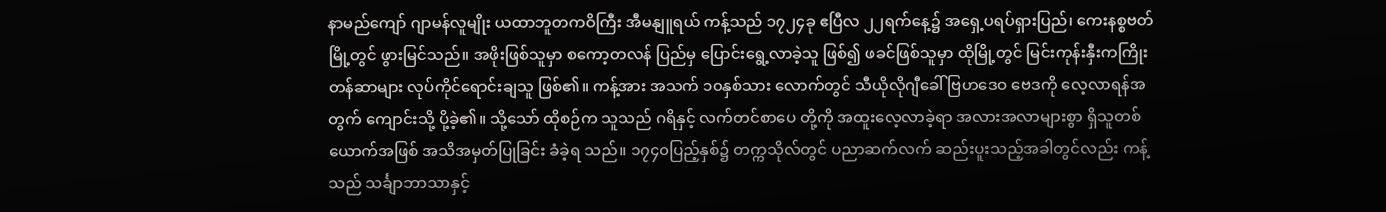နာမည်ကျော် ဂျာမန်လူမျိုး ယထာဘူတကဝိကြီး အီမနျူရယ် ကန့်သည် ၁၇၂၄ခု ဧပြီလ ၂၂ရက်နေ့၌ အရှေ့ပရပ်ရှားပြည်၊ ကေးနစ္စဗတ်မြို့တွင် ဖွားမြင်သည်။ အဖိုးဖြစ်သူမှာ စကော့တလန် ပြည်မှ ပြောင်းရွေ့လာခဲ့သူ ဖြစ်၍ ဖခင်ဖြစ်သူမှာ ထိုမြို့တွင် မြင်းကုန်းနှီးကကြိုးတန်ဆာများ လုပ်ကိုင်ရောင်းချသူ ဖြစ်၏။ ကန့်အား အသက် ၁၀နှစ်သား လောက်တွင် သီယိုလိုဂျီခေါ် ဗြဟဒေဝ ဗေဒကို လေ့လာရန်အတွက် ကျောင်းသို့ ပို့ခဲ့၏။ သို့သော် ထိုစဉ်က သူသည် ဂရိနှင့် လက်တင်စာပေ တို့ကို အထူးလေ့လာခဲ့ရာ အလားအလာများစွာ ရှိသူတစ်ယောက်အဖြစ် အသိအမှတ်ပြုခြင်း ခံခဲ့ရ သည်။ ၁၇၄၀ပြည့်နှစ်၌ တက္ကသိုလ်တွင် ပညာဆက်လက် ဆည်းပူးသည့်အခါတွင်လည်း ကန့်သည် သင်္ချာဘာသာနှင့်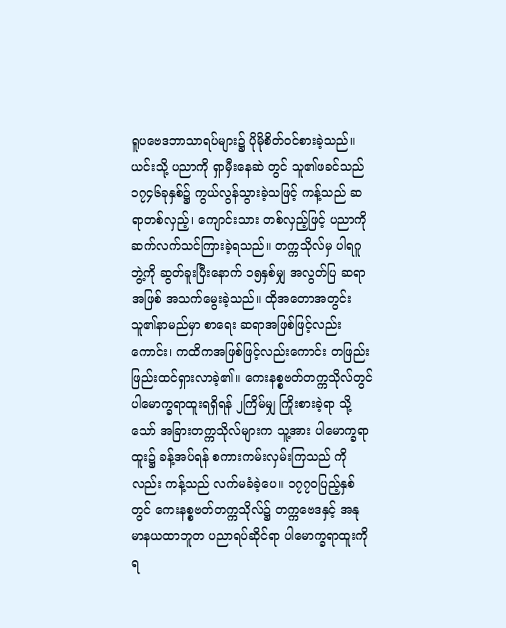ရူပဗေဒဘာသာရပ်များ၌ ပိုမိုစိတ်ဝင်စားခဲ့သည်။ ယင်းသို့ ပညာကို ရှာမှီးနေဆဲ တွင် သူ၏ဖခင်သည် ၁၇၄၆ခုနှစ်၌ ကွယ်လွန်သွားခဲ့သဖြင့် ကန့်သည် ဆရာတစ်လှည့်၊ ကျောင်းသား တစ်လှည့်ဖြင့် ပညာကို ဆက်လက်သင်ကြားခဲ့ရသည်။ တက္ကသိုလ်မှ ပါရဂူဘွဲ့ကို ဆွတ်ခူးပြီးနောက် ၁၅နှစ်မျှ အလွတ်ပြ ဆရာအဖြစ် အသက်မွေးခဲ့သည်။ ထိုအတောအတွင်း သူ၏နာမည်မှာ စာရေး ဆရာအဖြစ်ဖြင့်လည်းကောင်း၊ ကထိကအဖြစ်ဖြင့်လည်းကောင်း တဖြည်းဖြည်းထင်ရှားလာခဲ့၏။ ကေးနစ္စဗတ်တက္ကသိုလ်တွင် ပါမောက္ခရာထူးရရှိရန် ၂ကြိမ်မျှ ကြိုးစားခဲ့ရာ သို့သော် အခြားတက္ကသိုလ်များက သူ့အား ပါမောက္ခရာထူး၌ ခန့်အပ်ရန် စကားကမ်းလှမ်းကြသည် ကိုလည်း ကန့်သည် လက်မခံခဲ့ပေ။ ၁၇၇၀ပြည့်နှစ်တွင် ကေးနစ္စဗတ်တက္ကသိုလ်၌ တက္ကဗေဒနှင့် အနု မာနယထာဘူတ ပညာရပ်ဆိုင်ရာ ပါမောက္ခရာထူးကို ရ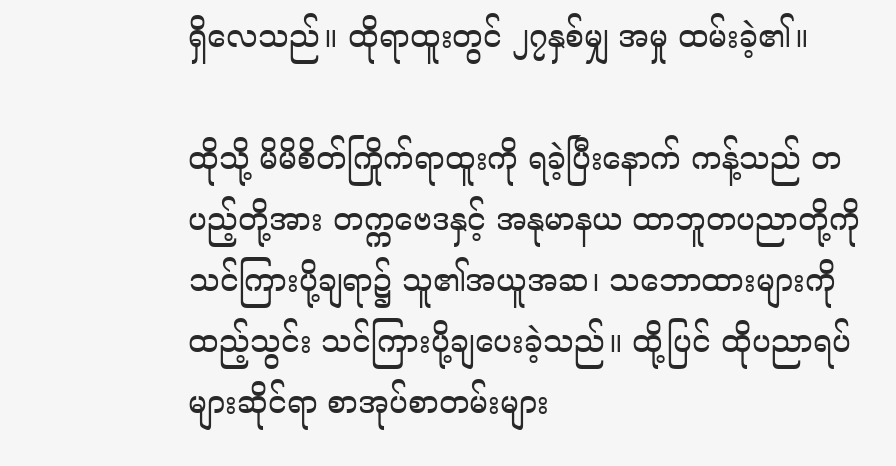ရှိလေသည်။ ထိုရာထူးတွင် ၂၇နှစ်မျှ အမှု ထမ်းခဲ့၏။

ထိုသို့ မိမိစိတ်ကြိုက်ရာထူးကို ရခဲ့ပြီးနောက် ကန့်သည် တပည့်တို့အား တက္ကဗေဒနှင့် အနုမာနယ ထာဘူတပညာတို့ကို သင်ကြားပို့ချရာ၌ သူ၏အယူအဆ၊ သဘောထားများကို ထည့်သွင်း သင်ကြားပို့ချပေးခဲ့သည်။ ထို့ပြင် ထိုပညာရပ်များဆိုင်ရာ စာအုပ်စာတမ်းများ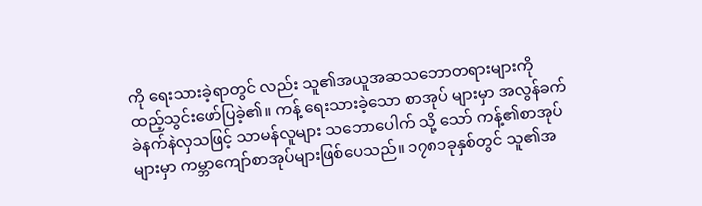ကို ရေးသားခဲ့ရာတွင် လည်း သူ၏အယူအဆသဘောတရားများကို ထည့်သွင်းဖော်ပြခဲ့၏။ ကန့် ရေးသားခဲ့သော စာအုပ် များမှာ အလွန်ခက်ခဲနက်နဲလှသဖြင့် သာမန်လူများ သဘောပေါက် သို့ သော် ကန့်၏စာအုပ်များမှာ ကမ္ဘာကျော်စာအုပ်များဖြစ်ပေသည်။ ၁၇၈၁ခုနှစ်တွင် သူ၏အ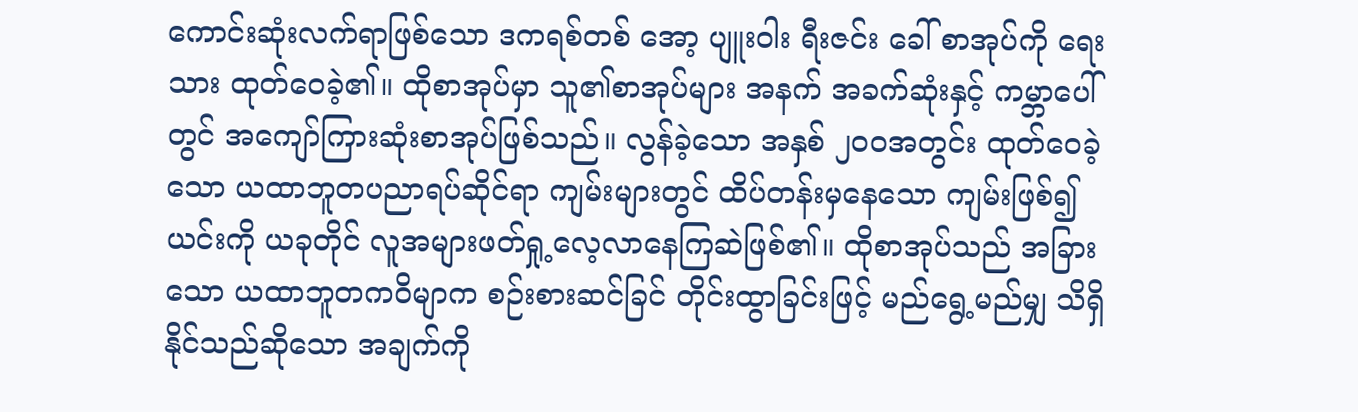ကောင်းဆုံးလက်ရာဖြစ်သော ဒကရစ်တစ် အော့ ပျူးဝါး ရီးဇင်း ခေါ် စာအုပ်ကို ရေးသား ထုတ်ဝေခဲ့၏။ ထိုစာအုပ်မှာ သူ၏စာအုပ်များ အနက် အခက်ဆုံးနှင့် ကမ္ဘာပေါ်တွင် အကျော်ကြားဆုံးစာအုပ်ဖြစ်သည်။ လွန်ခဲ့သော အနှစ် ၂၀၀အတွင်း ထုတ်ဝေခဲ့သော ယထာဘူတပညာရပ်ဆိုင်ရာ ကျမ်းများတွင် ထိပ်တန်းမှနေသော ကျမ်းဖြစ်၍ ယင်းကို ယခုတိုင် လူအများဖတ်ရှု့လေ့လာနေကြဆဲဖြစ်၏။ ထိုစာအုပ်သည် အခြားသော ယထာဘူတကဝိမျာက စဉ်းစားဆင်ခြင် တိုင်းထွာခြင်းဖြင့် မည်ရွေ့မည်မျှ သိရှိနိုင်သည်ဆိုသော အချက်ကို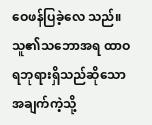ဝေဖန်ပြခဲ့လေ သည်။ သူ၏သဘောအရ ထာဝရဘုရားရှိသည်ဆိုသော အချက်ကဲ့သို့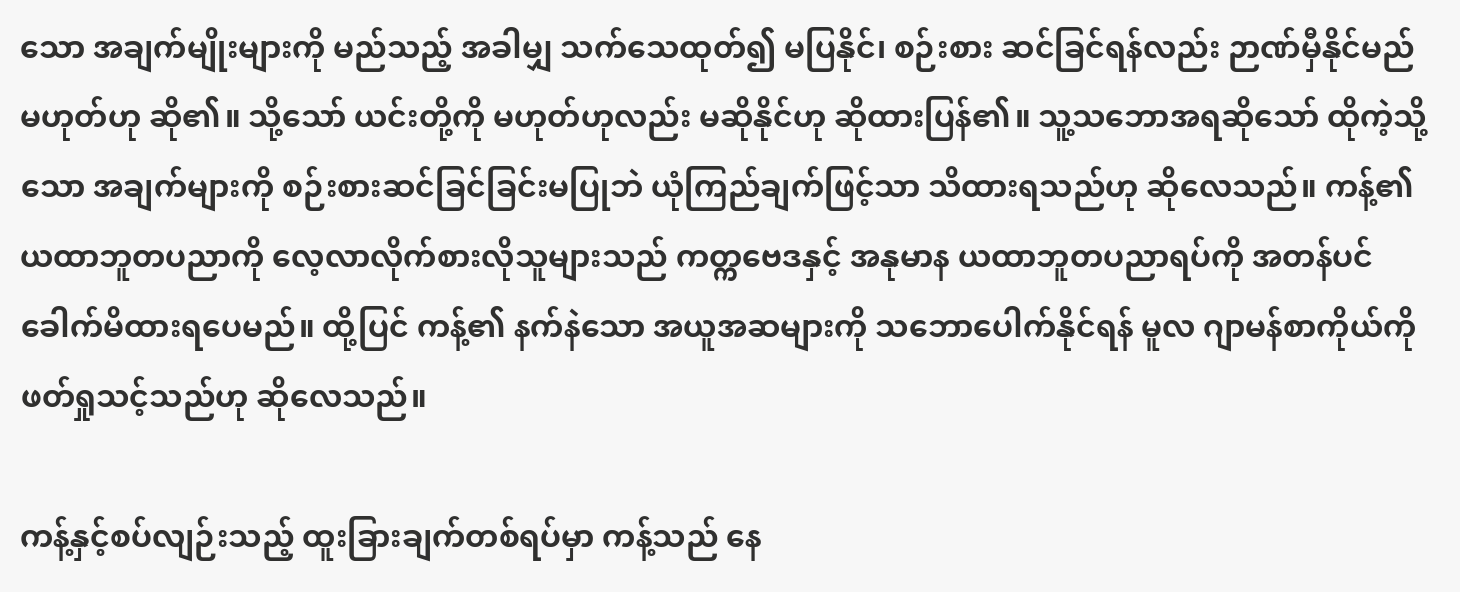သော အချက်မျိုးများကို မည်သည့် အခါမျှ သက်သေထုတ်၍ မပြနိုင်၊ စဉ်းစား ဆင်ခြင်ရန်လည်း ဉာဏ်မှီနိုင်မည် မဟုတ်ဟု ဆို၏။ သို့သော် ယင်းတို့ကို မဟုတ်ဟုလည်း မဆိုနိုင်ဟု ဆိုထားပြန်၏။ သူ့သဘောအရဆိုသော် ထိုကဲ့သို့သော အချက်များကို စဉ်းစားဆင်ခြင်ခြင်းမပြုဘဲ ယုံကြည်ချက်ဖြင့်သာ သိထားရသည်ဟု ဆိုလေသည်။ ကန့်၏ ယထာဘူတပညာကို လေ့လာလိုက်စားလိုသူများသည် ကတ္ကဗေဒနှင့် အနုမာန ယထာဘူတပညာရပ်ကို အတန်ပင် ခေါက်မိထားရပေမည်။ ထို့ပြင် ကန့်၏ နက်နဲသော အယူအဆများကို သဘောပေါက်နိုင်ရန် မူလ ဂျာမန်စာကိုယ်ကို ဖတ်ရှုသင့်သည်ဟု ဆိုလေသည်။

ကန့်နှင့်စပ်လျဉ်းသည့် ထူးခြားချက်တစ်ရပ်မှာ ကန့်သည် နေ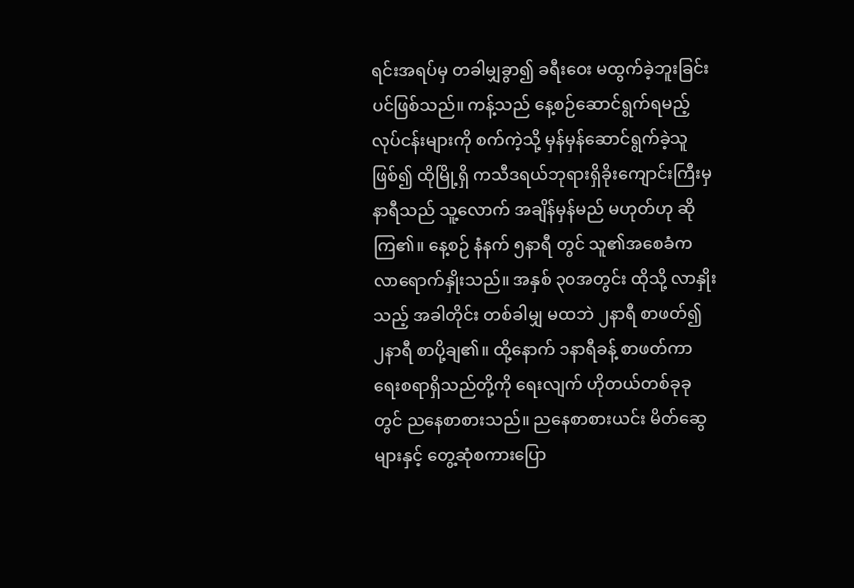ရင်းအရပ်မှ တခါမျှခွာ၍ ခရီးဝေး မထွက်ခဲ့ဘူးခြင်းပင်ဖြစ်သည်။ ကန့်သည် နေ့စဉ်ဆောင်ရွက်ရမည့် လုပ်ငန်းများကို စက်ကဲ့သို့ မှန်မှန်ဆောင်ရွက်ခဲ့သူဖြစ်၍ ထိုမြို့ရှိ ကသီဒရယ်ဘုရားရှိခိုးကျောင်းကြီးမှ နာရီသည် သူ့လောက် အချိန်မှန်မည် မဟုတ်ဟု ဆိုကြ၏။ နေ့စဉ် နံနက် ၅နာရီ တွင် သူ၏အစေခံက လာရောက်နှိုးသည်။ အနှစ် ၃၀အတွင်း ထိုသို့ လာနှိုးသည့် အခါတိုင်း တစ်ခါမျှ မထဘဲ ၂နာရီ စာဖတ်၍ ၂နာရီ စာပို့ချ၏။ ထို့နောက် ၁နာရီခန့် စာဖတ်ကာ ရေးစရာရှိသည်တို့ကို ရေးလျက် ဟိုတယ်တစ်ခုခုတွင် ညနေစာစားသည်။ ညနေစာစားယင်း မိတ်ဆွေများနှင့် တွေ့ဆုံစကားပြော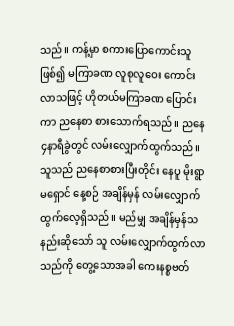သည်။ ကန့်မှာ စကားပြောကောင်းသူဖြစ်၍ မကြာခဏ လူစုလူဝေး ကောင်းလာသဖြင့် ဟိုတယ်မကြာခဏ ပြောင်းကာ ညနေစာ စားသောက်ရသည်။ ညနေ၄နာရီခွဲတွင် လမ်းလျှောက်ထွက်သည်။ သူသည် ညနေစာစားပြီးတိုင်း နေပူ မိုးရွာ မရှောင် နေ့စဉ် အချိန်မှန် လမ်းလျှောက်ထွက်လေ့ရှိသည်။ မည်မျှ အချိန်မှန်သနည်းဆိုသော် သူ လမ်းလျှောက်ထွက်လာသည်ကို တွေ့သောအခါ ကေးနစ္စဗတ်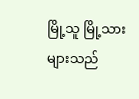မြို့သူ မြို့သားများသည်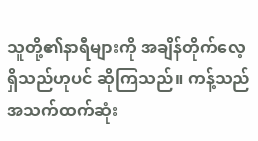သူတို့၏နာရီများကို အချိန်တိုက်လေ့ရှိသည်ဟုပင် ဆိုကြသည်။ ကန့်သည် အသက်ထက်ဆုံး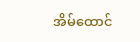အိမ်ထောင်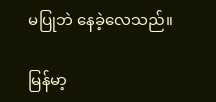မပြုဘဲ နေခဲ့လေသည်။

မြန်မာ့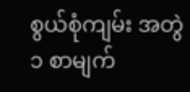စွယ်စုံကျမ်း အတွဲ ၁ စာမျက်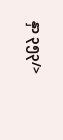နှာ ၃၅၃/>